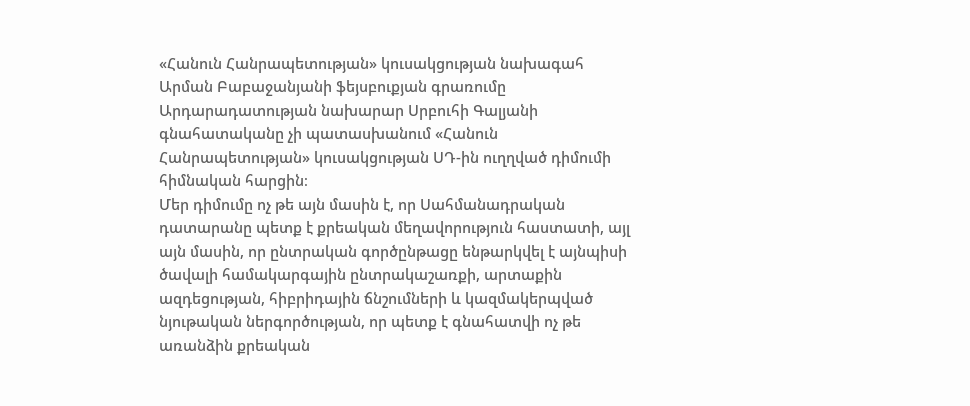«Հանուն Հանրապետության» կուսակցության նախագահ Արման Բաբաջանյանի ֆեյսբուքյան գրառումը
Արդարադատության նախարար Սրբուհի Գալյանի գնահատականը չի պատասխանում «Հանուն Հանրապետության» կուսակցության ՍԴ-ին ուղղված դիմումի հիմնական հարցին։
Մեր դիմումը ոչ թե այն մասին է, որ Սահմանադրական դատարանը պետք է քրեական մեղավորություն հաստատի, այլ այն մասին, որ ընտրական գործընթացը ենթարկվել է այնպիսի ծավալի համակարգային ընտրակաշառքի, արտաքին ազդեցության, հիբրիդային ճնշումների և կազմակերպված նյութական ներգործության, որ պետք է գնահատվի ոչ թե առանձին քրեական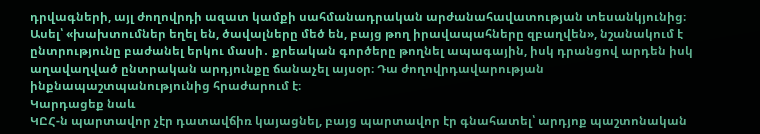դրվագների, այլ ժողովրդի ազատ կամքի սահմանադրական արժանահավատության տեսանկյունից։
Ասել՝ «խախտումներ եղել են, ծավալները մեծ են, բայց թող իրավապահները զբաղվեն», նշանակում է ընտրությունը բաժանել երկու մասի․ քրեական գործերը թողնել ապագային, իսկ դրանցով արդեն իսկ աղավաղված ընտրական արդյունքը ճանաչել այսօր։ Դա ժողովրդավարության ինքնապաշտպանությունից հրաժարում է։
Կարդացեք նաև
ԿԸՀ-ն պարտավոր չէր դատավճիռ կայացնել, բայց պարտավոր էր գնահատել՝ արդյոք պաշտոնական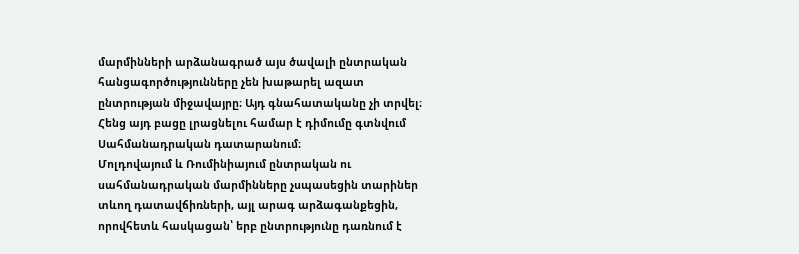մարմինների արձանագրած այս ծավալի ընտրական հանցագործությունները չեն խաթարել ազատ ընտրության միջավայրը։ Այդ գնահատականը չի տրվել։ Հենց այդ բացը լրացնելու համար է դիմումը գտնվում Սահմանադրական դատարանում։
Մոլդովայում և Ռումինիայում ընտրական ու սահմանադրական մարմինները չսպասեցին տարիներ տևող դատավճիռների, այլ արագ արձագանքեցին, որովհետև հասկացան՝ երբ ընտրությունը դառնում է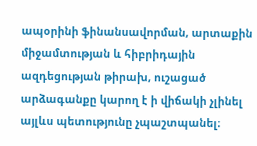ապօրինի ֆինանսավորման, արտաքին միջամտության և հիբրիդային ազդեցության թիրախ, ուշացած արձագանքը կարող է ի վիճակի չլինել այլևս պետությունը չպաշտպանել։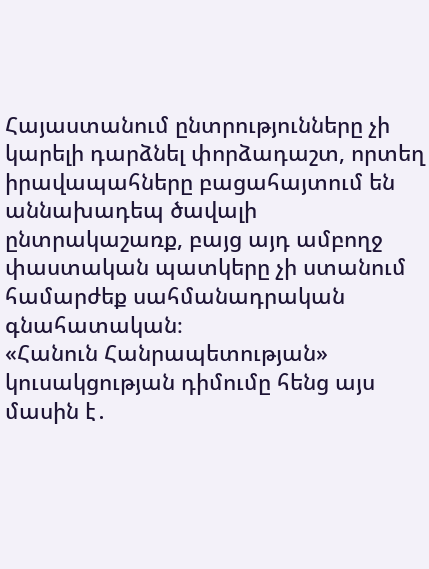Հայաստանում ընտրությունները չի կարելի դարձնել փորձադաշտ, որտեղ իրավապահները բացահայտում են աննախադեպ ծավալի ընտրակաշառք, բայց այդ ամբողջ փաստական պատկերը չի ստանում համարժեք սահմանադրական գնահատական։
«Հանուն Հանրապետության» կուսակցության դիմումը հենց այս մասին է․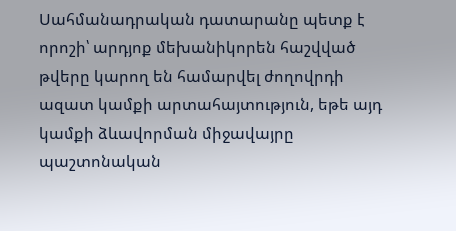Սահմանադրական դատարանը պետք է որոշի՝ արդյոք մեխանիկորեն հաշվված թվերը կարող են համարվել ժողովրդի ազատ կամքի արտահայտություն, եթե այդ կամքի ձևավորման միջավայրը պաշտոնական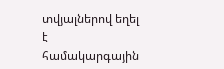տվյալներով եղել է համակարգային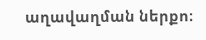աղավաղման ներքո։